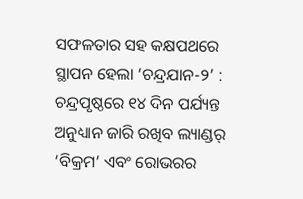ସଫଳତାର ସହ କକ୍ଷପଥରେ ସ୍ଥାପନ ହେଲା ‘ଚନ୍ଦ୍ରଯାନ-୨’ : ଚନ୍ଦ୍ରପୃଷ୍ଠରେ ୧୪ ଦିନ ପର୍ଯ୍ୟନ୍ତ ଅନୁଧ୍ୟାନ ଜାରି ରଖିବ ଲ୍ୟାଣ୍ଡର୍‌ ‘ବିକ୍ରମ’ ଏବଂ ରୋଭରର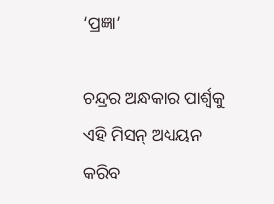‘ପ୍ରଜ୍ଞା’

ଚନ୍ଦ୍ରର ଅନ୍ଧକାର ପାର୍ଶ୍ବକୁ ଏହି ମିସନ୍‌ ଅଧ୍ୟୟନ କରିବ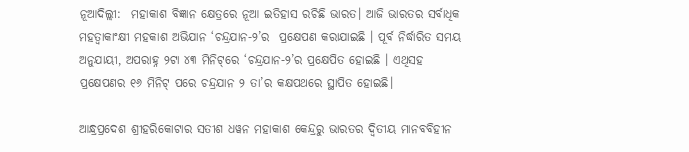ନୂଆଦିଲ୍ଲୀ:  ମହାକାଶ ବିଜ୍ଞାନ କ୍ଷେତ୍ରରେ ନୂଆ ଇତିହାସ ରଚିଛି ଭାରତ। ଆଜି ଭାରତର ସର୍ବାଧିକ ମହତ୍ବାକାଂକ୍ଷୀ ମହକାଶ ଅଭିଯାନ ‘ଚନ୍ଦ୍ରଯାନ-୨’ର  ପ୍ରକ୍ଷେପଣ କରାଯାଇଛି । ପୂର୍ବ ନିର୍ଦ୍ଧାରିତ ସମୟ ଅନୁଯାୟୀ, ଅପରାହ୍ନ ୨ଟା ୪୩ ମିନିଟ୍‌ରେ ‘ଚନ୍ଦ୍ରଯାନ-୨’ର ପ୍ରକ୍ଷେପିତ ହୋଇଛି । ଏଥିସହ ପ୍ରକ୍ଷେପଣର ୧୬ ମିନିଟ୍‌ ପରେ ଚନ୍ଦ୍ରଯାନ ୨ ତା’ର କକ୍ଷପଥରେ ସ୍ଥାପିତ ହୋଇଛି।

ଆନ୍ଧ୍ରପ୍ର‌ଦେଶ ଶ୍ରୀହରିକୋଟାର ସତୀଶ ଧୱନ ମହାକାଶ କେନ୍ଦ୍ରରୁ ଭାରତର ଦ୍ବିତୀୟ ମାନବବିହୀନ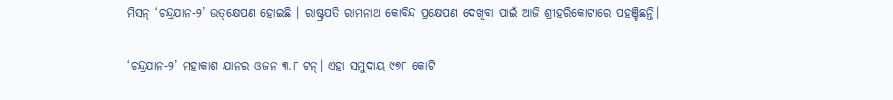ମିସନ୍‌ ‘ଚନ୍ଦ୍ରଯାନ-୨’ ଉତ୍‌କ୍ଷେପଣ ହୋଇଛି । ରାଷ୍ଟ୍ରପତି ରାମନାଥ କୋବିନ୍ଦ ପ୍ରକ୍ଷେପଣ ଦେଖିବା ପାଇଁ ଆଜି ଶ୍ରୀହରିକୋଟାରେ ପହଞ୍ଚିଛନ୍ତି।

‘ଚନ୍ଦ୍ରଯାନ-୨’ ମହାକାଶ ଯାନର ଓଜନ ୩.୮ ଟନ୍‌। ଏହା ସମୁଦାୟ ୯୭୮ କୋଟି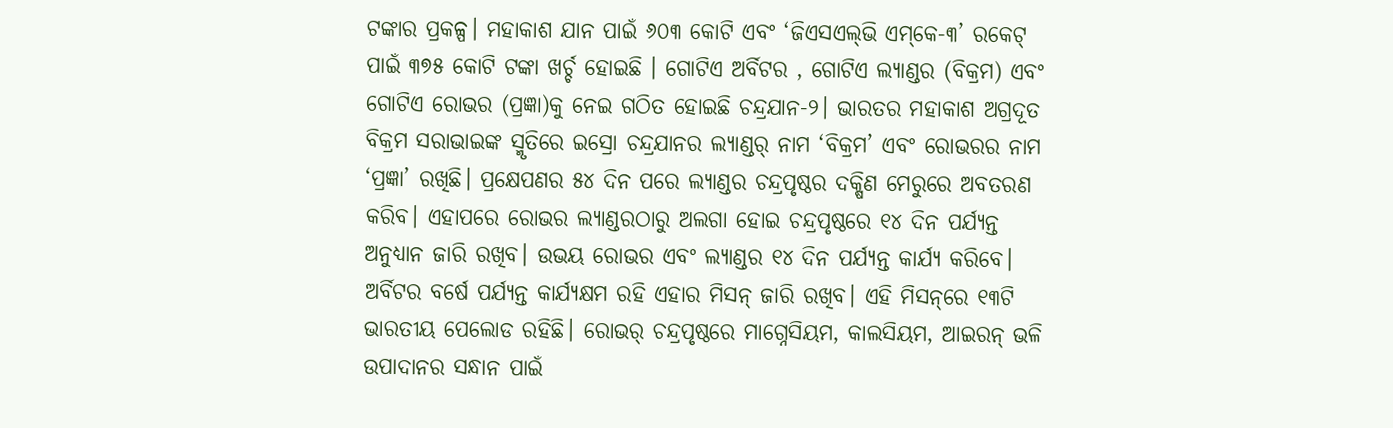ଟଙ୍କାର ପ୍ରକଳ୍ପ। ମହାକାଶ ଯାନ ପାଇଁ ୬୦୩ କୋଟି ଏବଂ ‘ଜିଏସଏଲ୍‌ଭି ଏମ୍‌କେ-୩’ ରକେଟ୍‌ ପାଇଁ ୩୭୫ କୋଟି ଟଙ୍କା ଖର୍ଚ୍ଚ ହୋଇଛି । ଗୋଟିଏ ଅର୍ବିଟର , ଗୋଟିଏ ଲ୍ୟାଣ୍ଡର (ବିକ୍ରମ) ଏବଂ ଗୋଟିଏ ରୋଭର (ପ୍ରଜ୍ଞା)କୁ ନେଇ ଗଠିତ ହୋଇଛି ଚନ୍ଦ୍ରଯାନ-୨। ଭାରତର ମହାକାଶ ଅଗ୍ରଦୂତ ବିକ୍ରମ ସରାଭାଇଙ୍କ ସ୍ମୃତିରେ ଇସ୍ରୋ ଚନ୍ଦ୍ରଯାନର ଲ୍ୟାଣ୍ଡର୍‌ ନାମ ‘ବିକ୍ରମ’ ଏବଂ ରୋଭରର ନାମ ‘ପ୍ରଜ୍ଞା’ ରଖିଛି। ପ୍ରକ୍ଷେପଣର ୫୪ ଦିନ ପରେ ଲ୍ୟାଣ୍ଡର ଚନ୍ଦ୍ରପୃଷ୍ଠର ଦକ୍ଷିଣ ମେରୁରେ ଅବତରଣ କରିବ। ଏହାପରେ ରୋଭର ଲ୍ୟାଣ୍ଡରଠାରୁ ଅଲଗା ହୋଇ ଚନ୍ଦ୍ରପୃଷ୍ଠରେ ୧୪ ଦିନ ପର୍ଯ୍ୟନ୍ତ ଅନୁଧ୍ୟାନ ଜାରି ରଖିବ। ଉଭୟ ରୋଭର ଏବଂ ଲ୍ୟାଣ୍ଡର ୧୪ ଦିନ ପର୍ଯ୍ୟନ୍ତ କାର୍ଯ୍ୟ କରିବେ। ଅର୍ବିଟର ବର୍ଷେ ପର୍ଯ୍ୟନ୍ତ କାର୍ଯ୍ୟକ୍ଷମ ରହି ଏହାର ମିସନ୍‌ ଜାରି ରଖିବ। ଏହି ମିସନ୍‌ରେ ୧୩ଟି ଭାରତୀୟ ପେଲୋଡ ରହିଛି। ରୋଭର୍‌ ଚନ୍ଦ୍ରପୃଷ୍ଠରେ ମାଗ୍ନେସିୟମ, କାଲସିୟମ, ଆଇରନ୍‌ ଭଳି ଉପାଦାନର ସନ୍ଧାନ ପାଇଁ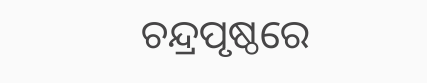ଚନ୍ଦ୍ରପୃଷ୍ଠରେ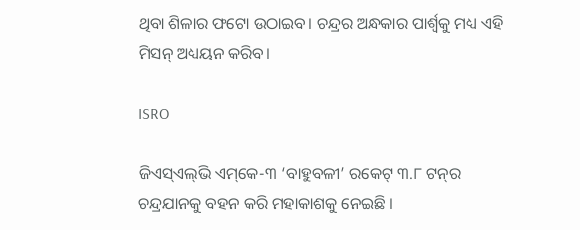ଥିବା ଶିଳାର ଫଟୋ ଉଠାଇବ। ଚନ୍ଦ୍ରର ଅନ୍ଧକାର ପାର୍ଶ୍ବକୁ ମଧ୍ୟ ଏହି ମିସନ୍‌ ଅଧ୍ୟୟନ କରିବ।

ISRO

ଜିଏସ୍‌ଏଲ୍‌ଭି ଏମ୍‌କେ-୩ ‘ବାହୁବଳୀ’ ରକେଟ୍‌ ୩.୮ ଟନ୍‌ର ଚନ୍ଦ୍ରଯାନକୁ ବହନ କରି ମହାକାଶକୁ ନେଇଛି ।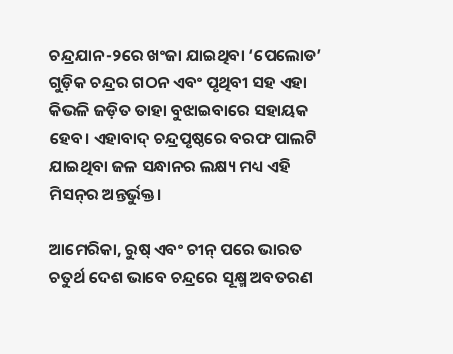ଚନ୍ଦ୍ରଯାନ-୨ରେ ଖଂଜା ଯାଇଥିବା ‘ପେଲୋଡ’ ଗୁଡ଼ିକ ଚନ୍ଦ୍ରର ଗଠନ ଏବଂ ପୃଥିବୀ ସହ ଏହା କିଭଳି ଜଡ଼ିତ ତାହା ବୁଝାଇବାରେ ସହାୟକ ହେବ। ଏହାବାଦ୍‌ ଚନ୍ଦ୍ରପୃଷ୍ଠରେ ବରଫ ପାଲଟି ଯାଇଥିବା ଜଳ ସନ୍ଧାନର ଲକ୍ଷ୍ୟ ମଧ୍ୟ ଏହି ମିସନ୍‌ର ଅନ୍ତର୍ଭୁକ୍ତ।

ଆମେରିକା, ରୁଷ୍‌ ଏବଂ ଚୀନ୍‌ ପରେ ଭାରତ ଚତୁର୍ଥ ଦେଶ ଭାବେ ଚନ୍ଦ୍ରରେ ସୂକ୍ଷ୍ମ ଅବତରଣ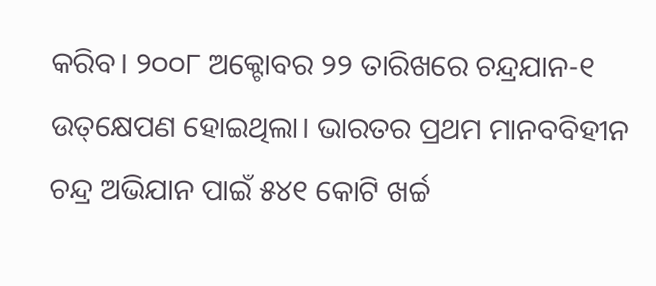କରିବ। ୨୦୦୮ ଅକ୍ଟୋବର ୨୨ ତାରିଖରେ ଚନ୍ଦ୍ରଯାନ-୧ ଉତ୍‌କ୍ଷେପଣ ହୋଇଥିଲା। ଭାରତର ପ୍ରଥମ ମାନବବିହୀନ ଚନ୍ଦ୍ର ଅଭିଯାନ ପାଇଁ ୫୪୧ କୋଟି ଖର୍ଚ୍ଚ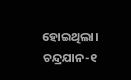ହୋଇଥିଲା। ଚନ୍ଦ୍ରଯାନ-୧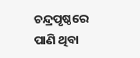ଚନ୍ଦ୍ରପୃଷ୍ଠରେ ପାଣି ଥିବା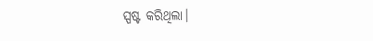ସ୍ପଷ୍ଟ କରିଥିଲା।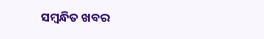ସମ୍ବନ୍ଧିତ ଖବର